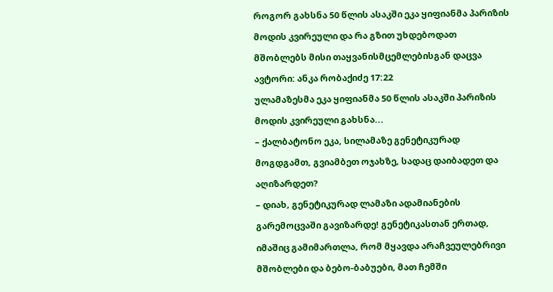როგორ გახსნა 50 წლის ასაკში ეკა ყიფიანმა პარიზის მოდის კვირეული და რა გზით უხდებოდათ მშობლებს მისი თაყვანისმცემლებისგან დაცვა
ავტორი: ანკა რობაქიძე 17:22
ულამაზესმა ეკა ყიფიანმა 50 წლის ასაკში პარიზის მოდის კვირეული გახსნა...
– ქალბატონო ეკა, სილამაზე გენეტიკურად მოგდგამთ, გვიამბეთ ოჯახზე, სადაც დაიბადეთ და აღიზარდეთ?
– დიახ, გენეტიკურად ლამაზი ადამიანების გარემოცვაში გავიზარდე! გენეტიკასთან ერთად, იმაშიც გამიმართლა, რომ მყავდა არაჩვეულებრივი მშობლები და ბებო-ბაბუები, მათ ჩემში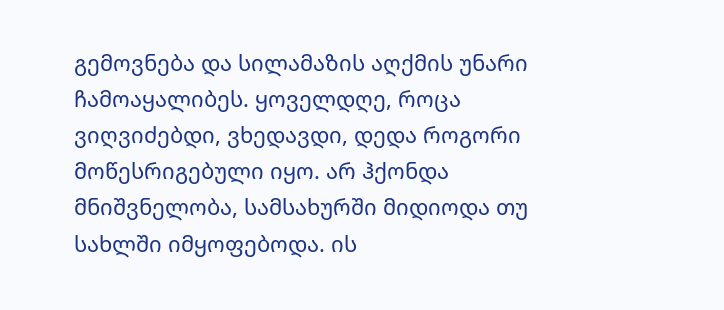გემოვნება და სილამაზის აღქმის უნარი ჩამოაყალიბეს. ყოველდღე, როცა ვიღვიძებდი, ვხედავდი, დედა როგორი მოწესრიგებული იყო. არ ჰქონდა მნიშვნელობა, სამსახურში მიდიოდა თუ სახლში იმყოფებოდა. ის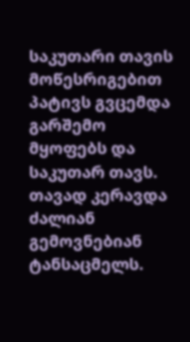საკუთარი თავის მოწესრიგებით პატივს გვცემდა გარშემო მყოფებს და საკუთარ თავს. თავად კერავდა ძალიან გემოვნებიან ტანსაცმელს.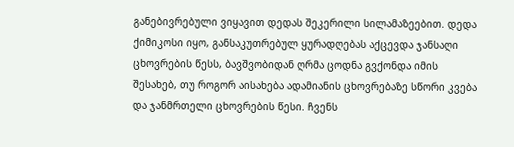განებივრებული ვიყავით დედას შეკერილი სილამაზეებით. დედა ქიმიკოსი იყო, განსაკუთრებულ ყურადღებას აქცევდა ჯანსაღი ცხოვრების წესს, ბავშვობიდან ღრმა ცოდნა გვქონდა იმის შესახებ, თუ როგორ აისახება ადამიანის ცხოვრებაზე სწორი კვება და ჯანმრთელი ცხოვრების წესი. ჩვენს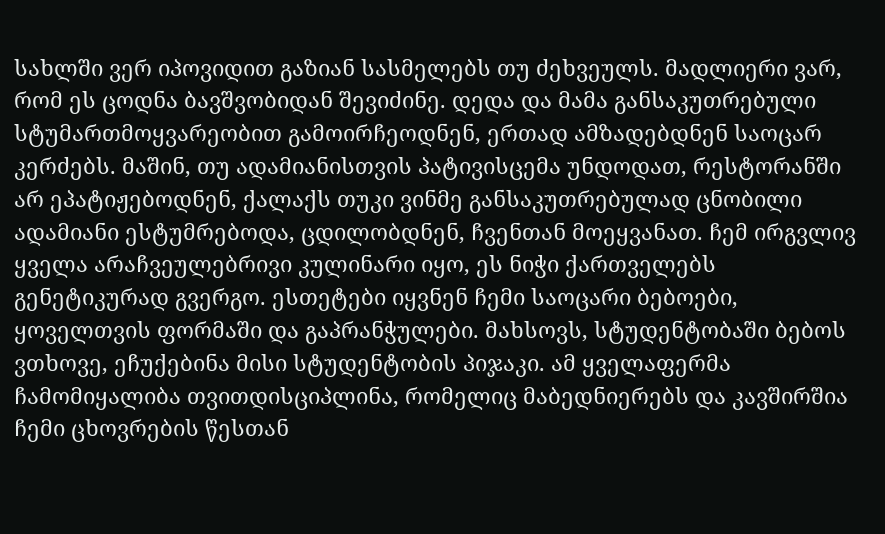სახლში ვერ იპოვიდით გაზიან სასმელებს თუ ძეხვეულს. მადლიერი ვარ, რომ ეს ცოდნა ბავშვობიდან შევიძინე. დედა და მამა განსაკუთრებული სტუმართმოყვარეობით გამოირჩეოდნენ, ერთად ამზადებდნენ საოცარ კერძებს. მაშინ, თუ ადამიანისთვის პატივისცემა უნდოდათ, რესტორანში არ ეპატიჟებოდნენ, ქალაქს თუკი ვინმე განსაკუთრებულად ცნობილი ადამიანი ესტუმრებოდა, ცდილობდნენ, ჩვენთან მოეყვანათ. ჩემ ირგვლივ ყველა არაჩვეულებრივი კულინარი იყო, ეს ნიჭი ქართველებს გენეტიკურად გვერგო. ესთეტები იყვნენ ჩემი საოცარი ბებოები, ყოველთვის ფორმაში და გაპრანჭულები. მახსოვს, სტუდენტობაში ბებოს ვთხოვე, ეჩუქებინა მისი სტუდენტობის პიჯაკი. ამ ყველაფერმა ჩამომიყალიბა თვითდისციპლინა, რომელიც მაბედნიერებს და კავშირშია ჩემი ცხოვრების წესთან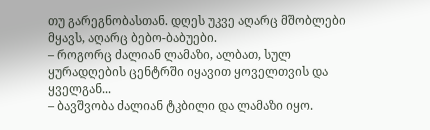თუ გარეგნობასთან. დღეს უკვე აღარც მშობლები მყავს, აღარც ბებო-ბაბუები.
– როგორც ძალიან ლამაზი, ალბათ, სულ ყურადღების ცენტრში იყავით ყოველთვის და ყველგან...
– ბავშვობა ძალიან ტკბილი და ლამაზი იყო.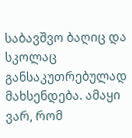საბავშვო ბაღიც და სკოლაც განსაკუთრებულად მახსენდება. ამაყი ვარ, რომ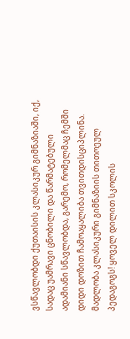ვსწავლობდი ქუთაისის კლასიკურ გიმნაზიაში, იქ, სადაც უამრავი ცნობილი და წარმატებული ადამიანი სწავლობდა, გარემო, რომელმაც ჩემში დიდი დოზით ჩამოაყალიბა თვითდისციპლინა. მადლობა კლასიკური გიმნაზიის თითოეულ პედაგოგს! ყოველ დილით სკოლის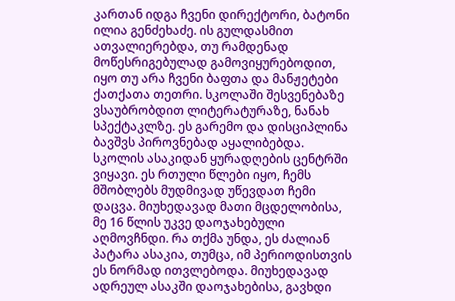კართან იდგა ჩვენი დირექტორი, ბატონი ილია გენძეხაძე. ის გულდასმით ათვალიერებდა, თუ რამდენად მოწესრიგებულად გამოვიყურებოდით, იყო თუ არა ჩვენი ბაფთა და მანჟეტები ქათქათა თეთრი. სკოლაში შესვენებაზე ვსაუბრობდით ლიტერატურაზე, ნანახ სპექტაკლზე. ეს გარემო და დისციპლინა ბავშვს პიროვნებად აყალიბებდა.
სკოლის ასაკიდან ყურადღების ცენტრში ვიყავი. ეს რთული წლები იყო, ჩემს მშობლებს მუდმივად უწევდათ ჩემი დაცვა. მიუხედავად მათი მცდელობისა, მე 16 წლის უკვე დაოჯახებული აღმოვჩნდი. რა თქმა უნდა, ეს ძალიან პატარა ასაკია, თუმცა, იმ პერიოდისთვის ეს ნორმად ითვლებოდა. მიუხედავად ადრეულ ასაკში დაოჯახებისა, გავხდი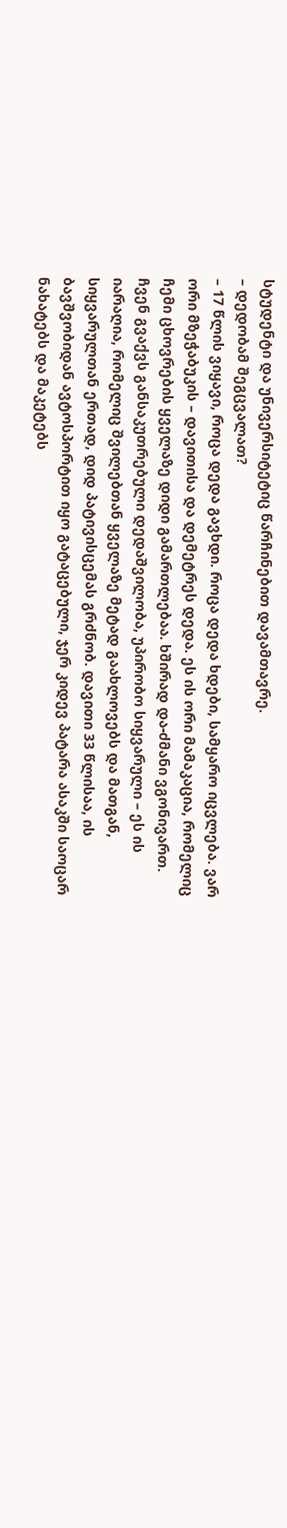სტუდენტი და უნივერსიტეტიც წარჩინებით დავამთავრე.
– დედობამ შეგცვალათ?
– 17 წლის ვიყავი, როცა დედა გავხდი. როცა დედა ხდები, სამყარო იცვლება. ვარ ორი მზეჭაბუკის – დავითისა და დემეტრეს დედა. ეს ის ორი მამაკაცია, რომელიც ჩემი ცხოვრების ყველაზე დიდი გამართლებაა. ხშირად და-ძმანი ვგონივართ. ჩვენ გვაქვს განსაკუთრებული დედაშვილობა, უპირობო სიყვარული – ეს ის იარაღია, რომელიც შვილებთან ყველაზე მეტად გაახლოვებს და მათგან, სიყვარულთან ერთად, დიდ პატივისცემას გრძნობ. დავითი 33 წლისაა, ის ბავშვობიდან ავტოსპორტით იყო გატაცებული, ჯერ კიდევ პატარა ასაკში საოცარ ნახატებს და მაკეტებს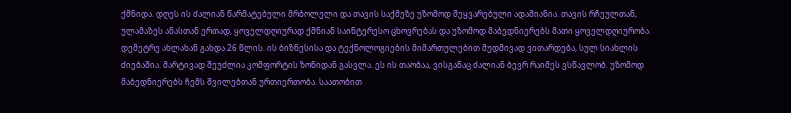ქმნიდა. დღეს ის ძალიან წარმატებული მრბოლელი და თავის საქმეზე უზომოდ შეყვარებული ადამიანია. თავის რჩეულთან, ულამაზეს ანასთან ერთად, ყოველდღიურად ქმნიან საინტერესო ცხოვრებას და უზომოდ მაბედნიერებს მათი ყოველდღიურობა. დემეტრე ახლახან გახდა 26 წლის. ის ბიზნესისა და ტექნოლოგიების მიმართულებით მუდმივად ვითარდება, სულ სიახლის ძიებაშია. მარტივად შეუძლია კომფორტის ზონიდან გასვლა. ეს ის თაობაა, ვისგანაც ძალიან ბევრ რაიმეს ვსწავლობ. უზომოდ მაბედნიერებს ჩემს შვილებთან ურთიერთობა. საათობით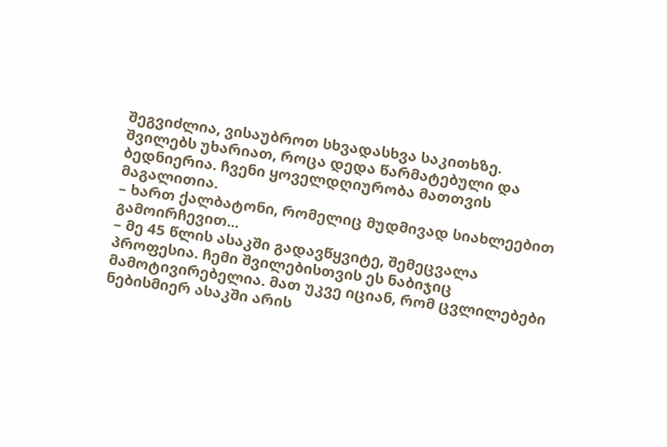შეგვიძლია, ვისაუბროთ სხვადასხვა საკითხზე. შვილებს უხარიათ, როცა დედა წარმატებული და ბედნიერია. ჩვენი ყოველდღიურობა მათთვის მაგალითია.
– ხართ ქალბატონი, რომელიც მუდმივად სიახლეებით გამოირჩევით...
– მე 45 წლის ასაკში გადავწყვიტე, შემეცვალა პროფესია. ჩემი შვილებისთვის ეს ნაბიჯიც მამოტივირებელია. მათ უკვე იციან, რომ ცვლილებები ნებისმიერ ასაკში არის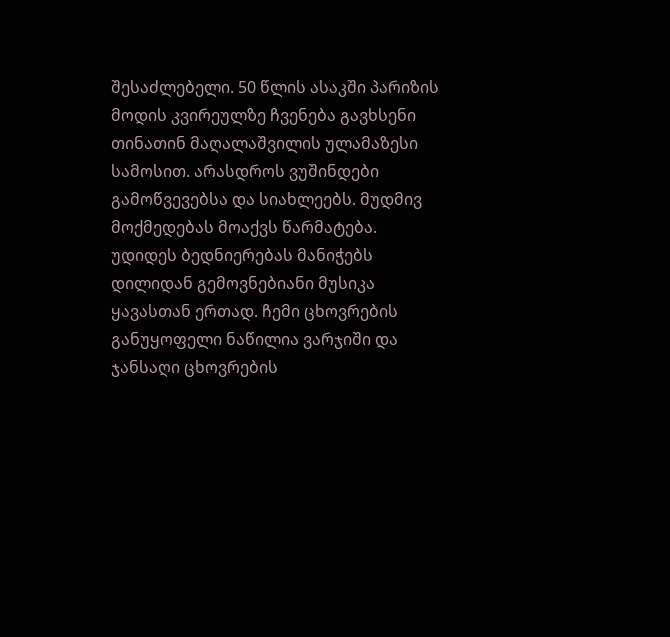შესაძლებელი. 50 წლის ასაკში პარიზის მოდის კვირეულზე ჩვენება გავხსენი თინათინ მაღალაშვილის ულამაზესი სამოსით. არასდროს ვუშინდები გამოწვევებსა და სიახლეებს. მუდმივ მოქმედებას მოაქვს წარმატება. უდიდეს ბედნიერებას მანიჭებს დილიდან გემოვნებიანი მუსიკა ყავასთან ერთად. ჩემი ცხოვრების განუყოფელი ნაწილია ვარჯიში და ჯანსაღი ცხოვრების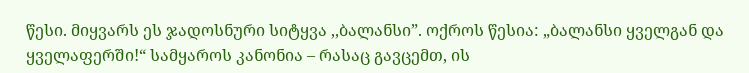წესი. მიყვარს ეს ჯადოსნური სიტყვა ,,ბალანსი”. ოქროს წესია: „ბალანსი ყველგან და ყველაფერში!“ სამყაროს კანონია – რასაც გავცემთ, ის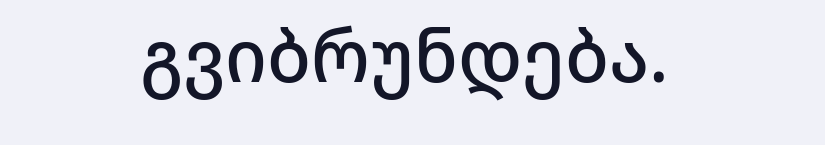გვიბრუნდება.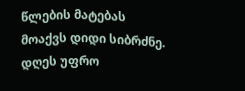წლების მატებას მოაქვს დიდი სიბრძნე. დღეს უფრო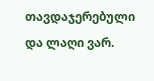თავდაჯერებული და ლაღი ვარ.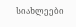სიახლეები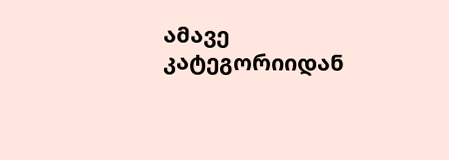ამავე კატეგორიიდან